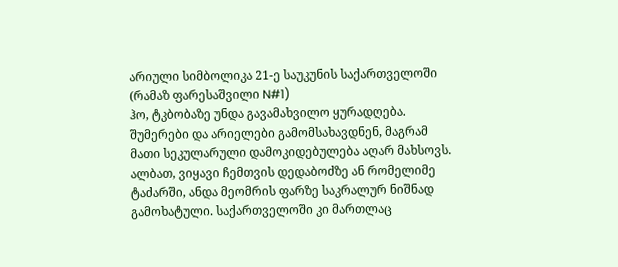არიული სიმბოლიკა 21-ე საუკუნის საქართველოში (რამაზ ფარესაშვილი N#1)
ჰო, ტკბობაზე უნდა გავამახვილო ყურადღება. შუმერები და არიელები გამომსახავდნენ, მაგრამ მათი სეკულარული დამოკიდებულება აღარ მახსოვს. ალბათ, ვიყავი ჩემთვის დედაბოძზე ან რომელიმე ტაძარში, ანდა მეომრის ფარზე საკრალურ ნიშნად გამოხატული. საქართველოში კი მართლაც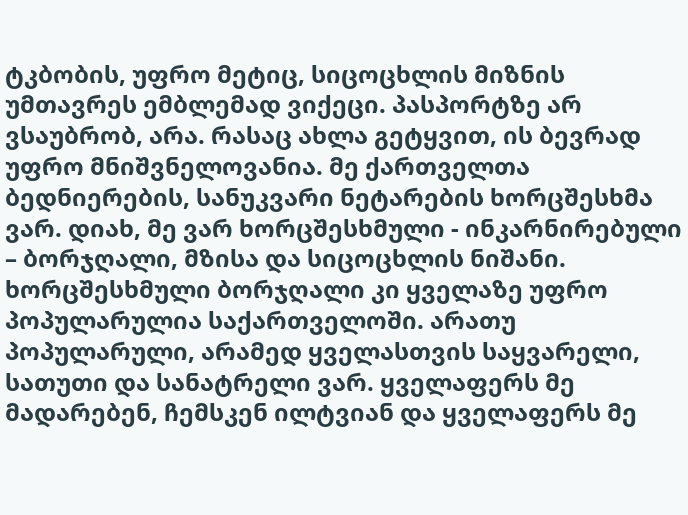ტკბობის, უფრო მეტიც, სიცოცხლის მიზნის უმთავრეს ემბლემად ვიქეცი. პასპორტზე არ ვსაუბრობ, არა. რასაც ახლა გეტყვით, ის ბევრად უფრო მნიშვნელოვანია. მე ქართველთა ბედნიერების, სანუკვარი ნეტარების ხორცშესხმა ვარ. დიახ, მე ვარ ხორცშესხმული - ინკარნირებული – ბორჯღალი, მზისა და სიცოცხლის ნიშანი. ხორცშესხმული ბორჯღალი კი ყველაზე უფრო პოპულარულია საქართველოში. არათუ პოპულარული, არამედ ყველასთვის საყვარელი, სათუთი და სანატრელი ვარ. ყველაფერს მე მადარებენ, ჩემსკენ ილტვიან და ყველაფერს მე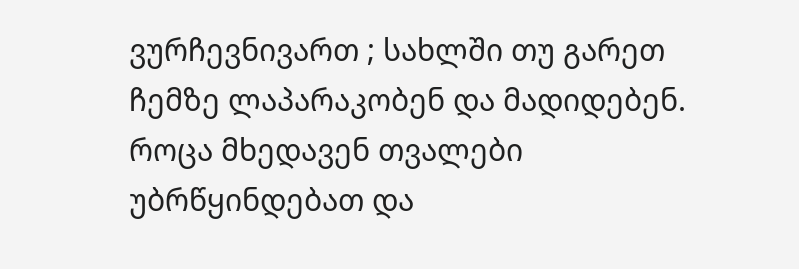ვურჩევნივართ ; სახლში თუ გარეთ ჩემზე ლაპარაკობენ და მადიდებენ. როცა მხედავენ თვალები უბრწყინდებათ და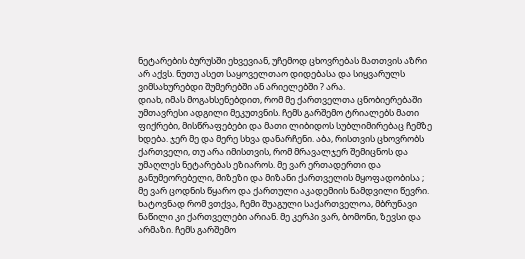ნეტარების ბურუსში ეხვევიან, უჩემოდ ცხოვრებას მათთვის აზრი არ აქვს. ნუთუ ასეთ საყოველთაო დიდებასა და სიყვარულს ვიმსახურებდი შუმერებში ან არიელებში ? არა.
დიახ, იმას მოგახსენებდით, რომ მე ქართველთა ცნობიერებაში უმთავრესი ადგილი მეკუთვნის. ჩემს გარშემო ტრიალებს მათი ფიქრები, მისწრაფებები და მათი ლიბიდოს სუბლიმირებაც ჩემზე ხდება. ჯერ მე და მერე სხვა დანარჩენი. აბა, რისთვის ცხოვრობს ქართველი, თუ არა იმისთვის, რომ მრავალჯერ შემიცნოს და უმაღლეს ნეტარებას ეზიაროს. მე ვარ ერთადერთი და განუმეორებელი, მიზეზი და მიზანი ქართველის მყოფადობისა ; მე ვარ ცოდნის წყარო და ქართული აკადემიის ნამდვილი წევრი. ხატოვნად რომ ვთქვა, ჩემი შუაგული საქართველოა, მბრუნავი ნაწილი კი ქართველები არიან. მე კერპი ვარ, ბომონი, ზევსი და არმაზი. ჩემს გარშემო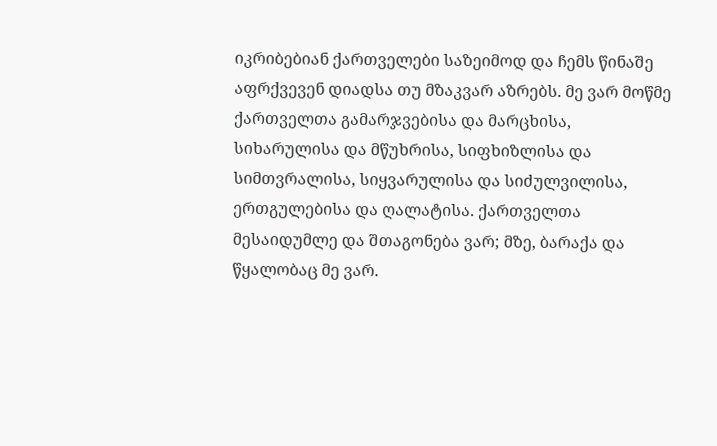იკრიბებიან ქართველები საზეიმოდ და ჩემს წინაშე აფრქვევენ დიადსა თუ მზაკვარ აზრებს. მე ვარ მოწმე ქართველთა გამარჯვებისა და მარცხისა, სიხარულისა და მწუხრისა, სიფხიზლისა და სიმთვრალისა, სიყვარულისა და სიძულვილისა, ერთგულებისა და ღალატისა. ქართველთა მესაიდუმლე და შთაგონება ვარ; მზე, ბარაქა და წყალობაც მე ვარ.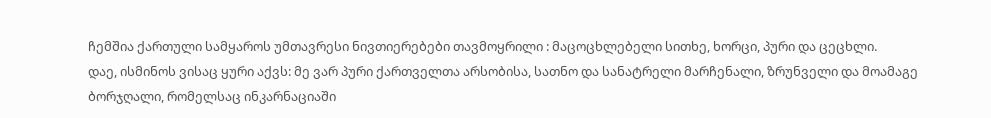ჩემშია ქართული სამყაროს უმთავრესი ნივთიერებები თავმოყრილი : მაცოცხლებელი სითხე, ხორცი, პური და ცეცხლი.
დაე, ისმინოს ვისაც ყური აქვს: მე ვარ პური ქართველთა არსობისა, სათნო და სანატრელი მარჩენალი, ზრუნველი და მოამაგე ბორჯღალი, რომელსაც ინკარნაციაში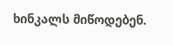ხინკალს მიწოდებენ.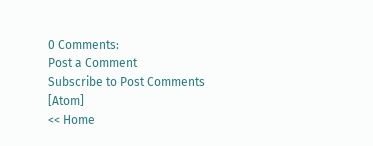0 Comments:
Post a Comment
Subscribe to Post Comments [Atom]
<< Home